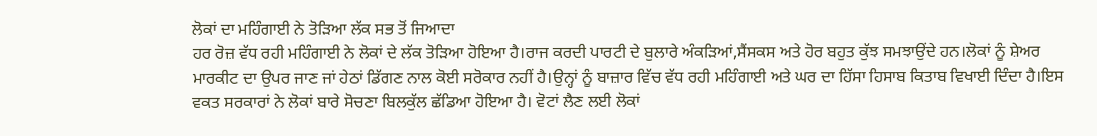ਲੋਕਾਂ ਦਾ ਮਹਿੰਗਾਈ ਨੇ ਤੋੜਿਆ ਲੱਕ ਸਭ ਤੋਂ ਜਿਆਦਾ
ਹਰ ਰੋਜ਼ ਵੱਧ ਰਹੀ ਮਹਿੰਗਾਈ ਨੇ ਲੋਕਾਂ ਦੇ ਲੱਕ ਤੋੜਿਆ ਹੋਇਆ ਹੈ।ਰਾਜ ਕਰਦੀ ਪਾਰਟੀ ਦੇ ਬੁਲਾਰੇ ਅੰਕੜਿਆਂ,ਸੈਂਸਕਸ ਅਤੇ ਹੋਰ ਬਹੁਤ ਕੁੱਝ ਸਮਝਾਉਂਦੇ ਹਨ।ਲੋਕਾਂ ਨੂੰ ਸ਼ੇਅਰ ਮਾਰਕੀਟ ਦਾ ਉਪਰ ਜਾਣ ਜਾਂ ਹੇਠਾਂ ਡਿੱਗਣ ਨਾਲ ਕੋਈ ਸਰੋਕਾਰ ਨਹੀਂ ਹੈ।ਉਨ੍ਹਾਂ ਨੂੰ ਬਾਜ਼ਾਰ ਵਿੱਚ ਵੱਧ ਰਹੀ ਮਹਿੰਗਾਈ ਅਤੇ ਘਰ ਦਾ ਹਿੱਸਾ ਹਿਸਾਬ ਕਿਤਾਬ ਵਿਖਾਈ ਦਿੰਦਾ ਹੈ।ਇਸ ਵਕਤ ਸਰਕਾਰਾਂ ਨੇ ਲੋਕਾਂ ਬਾਰੇ ਸੋਚਣਾ ਬਿਲਕੁੱਲ ਛੱਡਿਆ ਹੋਇਆ ਹੈ। ਵੋਟਾਂ ਲੈਣ ਲਈ ਲੋਕਾਂ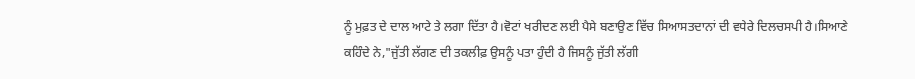ਨੂੰ ਮੁਫ਼ਤ ਦੇ ਦਾਲ ਆਟੇ ਤੇ ਲਗਾ ਦਿੱਤਾ ਹੈ।ਵੋਟਾਂ ਖਰੀਦਣ ਲਈ ਪੈਸੇ ਬਣਾਉਣ ਵਿੱਚ ਸਿਆਸਤਦਾਨਾਂ ਦੀ ਵਧੇਰੇ ਦਿਲਚਸਪੀ ਹੈ।ਸਿਆਣੇ ਕਹਿੰਦੇ ਨੇ,"ਜੁੱਤੀ ਲੱਗਣ ਦੀ ਤਕਲੀਫ਼ ਉਸਨੂੰ ਪਤਾ ਹੁੰਦੀ ਹੈ ਜਿਸਨੂੰ ਜੁੱਤੀ ਲੱਗੀ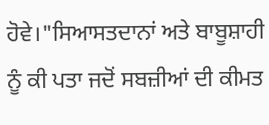ਹੋਵੇ।"ਸਿਆਸਤਦਾਨਾਂ ਅਤੇ ਬਾਬੂਸ਼ਾਹੀ ਨੂੰ ਕੀ ਪਤਾ ਜਦੋਂ ਸਬਜ਼ੀਆਂ ਦੀ ਕੀਮਤ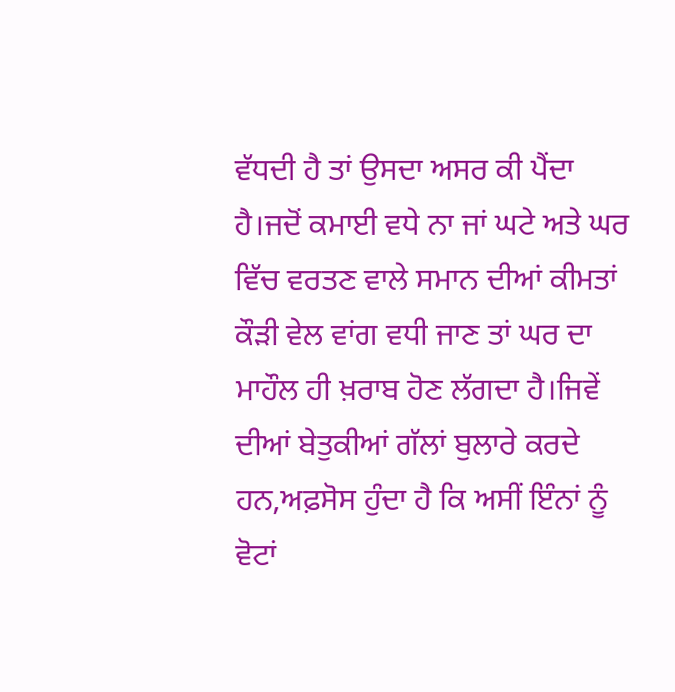ਵੱਧਦੀ ਹੈ ਤਾਂ ਉਸਦਾ ਅਸਰ ਕੀ ਪੈਂਦਾ ਹੈ।ਜਦੋਂ ਕਮਾਈ ਵਧੇ ਨਾ ਜਾਂ ਘਟੇ ਅਤੇ ਘਰ ਵਿੱਚ ਵਰਤਣ ਵਾਲੇ ਸਮਾਨ ਦੀਆਂ ਕੀਮਤਾਂ ਕੌੜੀ ਵੇਲ ਵਾਂਗ ਵਧੀ ਜਾਣ ਤਾਂ ਘਰ ਦਾ ਮਾਹੌਲ ਹੀ ਖ਼ਰਾਬ ਹੋਣ ਲੱਗਦਾ ਹੈ।ਜਿਵੇਂ ਦੀਆਂ ਬੇਤੁਕੀਆਂ ਗੱਲਾਂ ਬੁਲਾਰੇ ਕਰਦੇ ਹਨ,ਅਫ਼ਸੋਸ ਹੁੰਦਾ ਹੈ ਕਿ ਅਸੀਂ ਇੰਨਾਂ ਨੂੰ ਵੋਟਾਂ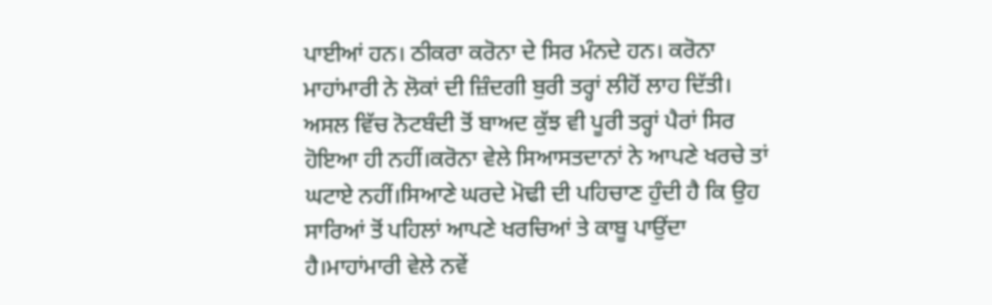ਪਾਈਆਂ ਹਨ। ਠੀਕਰਾ ਕਰੋਨਾ ਦੇ ਸਿਰ ਮੰਨਦੇ ਹਨ। ਕਰੋਨਾ ਮਾਹਾਂਮਾਰੀ ਨੇ ਲੋਕਾਂ ਦੀ ਜ਼ਿੰਦਗੀ ਬੁਰੀ ਤਰ੍ਹਾਂ ਲੀਹੋਂ ਲਾਹ ਦਿੱਤੀ। ਅਸਲ ਵਿੱਚ ਨੋਟਬੰਦੀ ਤੋਂ ਬਾਅਦ ਕੁੱਝ ਵੀ ਪੂਰੀ ਤਰ੍ਹਾਂ ਪੈਰਾਂ ਸਿਰ ਹੋਇਆ ਹੀ ਨਹੀਂ।ਕਰੋਨਾ ਵੇਲੇ ਸਿਆਸਤਦਾਨਾਂ ਨੇ ਆਪਣੇ ਖਰਚੇ ਤਾਂ ਘਟਾਏ ਨਹੀਂ।ਸਿਆਣੇ ਘਰਦੇ ਮੋਢੀ ਦੀ ਪਹਿਚਾਣ ਹੁੰਦੀ ਹੈ ਕਿ ਉਹ ਸਾਰਿਆਂ ਤੋਂ ਪਹਿਲਾਂ ਆਪਣੇ ਖਰਚਿਆਂ ਤੇ ਕਾਬੂ ਪਾਉਂਦਾ ਹੈ।ਮਾਹਾਂਮਾਰੀ ਵੇਲੇ ਨਵੇਂ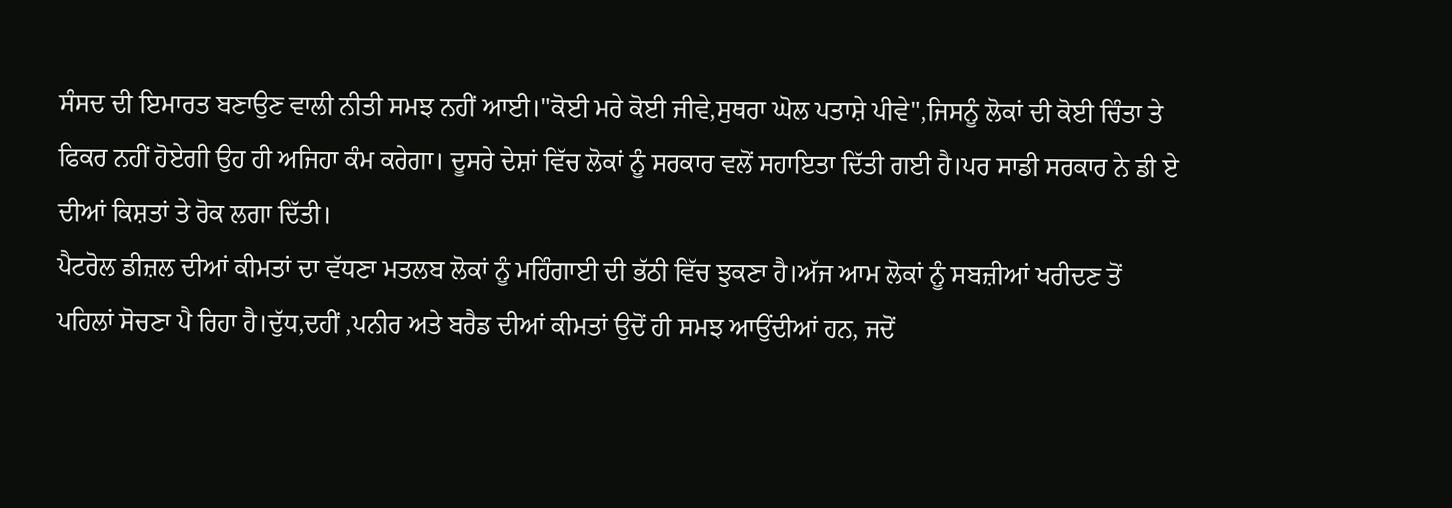ਸੰਸਦ ਦੀ ਇਮਾਰਤ ਬਣਾਉਣ ਵਾਲੀ ਨੀਤੀ ਸਮਝ ਨਹੀਂ ਆਈ।"ਕੋਈ ਮਰੇ ਕੋਈ ਜੀਵੇ,ਸੁਥਰਾ ਘੋਲ ਪਤਾਸ਼ੇ ਪੀਵੇ",ਜਿਸਨੂੰ ਲੋਕਾਂ ਦੀ ਕੋਈ ਚਿੰਤਾ ਤੇ ਫਿਕਰ ਨਹੀਂ ਹੋਏਗੀ ਉਹ ਹੀ ਅਜਿਹਾ ਕੰਮ ਕਰੇਗਾ। ਦੂਸਰੇ ਦੇਸ਼ਾਂ ਵਿੱਚ ਲੋਕਾਂ ਨੂੰ ਸਰਕਾਰ ਵਲੋਂ ਸਹਾਇਤਾ ਦਿੱਤੀ ਗਈ ਹੈ।ਪਰ ਸਾਡੀ ਸਰਕਾਰ ਨੇ ਡੀ ਏ ਦੀਆਂ ਕਿਸ਼ਤਾਂ ਤੇ ਰੋਕ ਲਗਾ ਦਿੱਤੀ।
ਪੈਟਰੋਲ ਡੀਜ਼ਲ ਦੀਆਂ ਕੀਮਤਾਂ ਦਾ ਵੱਧਣਾ ਮਤਲਬ ਲੋਕਾਂ ਨੂੰ ਮਹਿੰਗਾਈ ਦੀ ਭੱਠੀ ਵਿੱਚ ਝੁਕਣਾ ਹੈ।ਅੱਜ ਆਮ ਲੋਕਾਂ ਨੂੰ ਸਬਜ਼ੀਆਂ ਖਰੀਦਣ ਤੋਂ ਪਹਿਲਾਂ ਸੋਚਣਾ ਪੈ ਰਿਹਾ ਹੈ।ਦੁੱਧ,ਦਹੀਂ ,ਪਨੀਰ ਅਤੇ ਬਰੈਡ ਦੀਆਂ ਕੀਮਤਾਂ ਉਦੋਂ ਹੀ ਸਮਝ ਆਉਂਦੀਆਂ ਹਨ, ਜਦੋਂ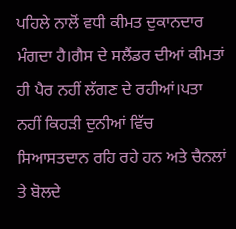ਪਹਿਲੇ ਨਾਲੋਂ ਵਧੀ ਕੀਮਤ ਦੁਕਾਨਦਾਰ ਮੰਗਦਾ ਹੈ।ਗੈਸ ਦੇ ਸਲੈਂਡਰ ਦੀਆਂ ਕੀਮਤਾਂ ਹੀ ਪੈਰ ਨਹੀਂ ਲੱਗਣ ਦੇ ਰਹੀਆਂ।ਪਤਾ ਨਹੀਂ ਕਿਹੜੀ ਦੁਨੀਆਂ ਵਿੱਚ ਸਿਆਸਤਦਾਨ ਰਹਿ ਰਹੇ ਹਨ ਅਤੇ ਚੈਨਲਾਂ ਤੇ ਬੋਲਦੇ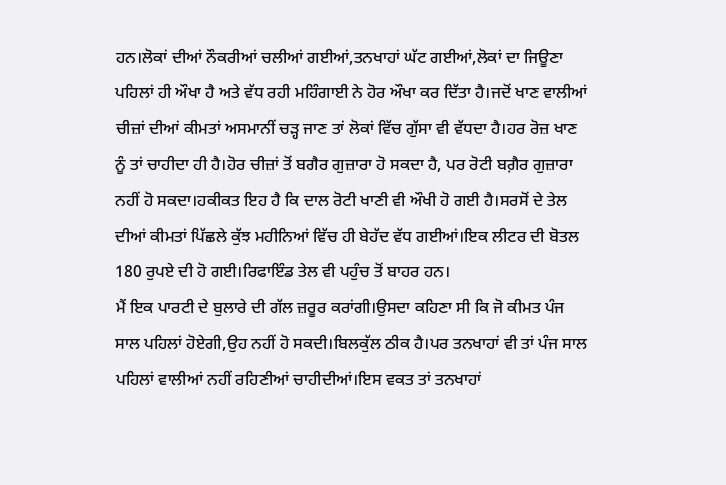ਹਨ।ਲੋਕਾਂ ਦੀਆਂ ਨੌਕਰੀਆਂ ਚਲੀਆਂ ਗਈਆਂ,ਤਨਖਾਹਾਂ ਘੱਟ ਗਈਆਂ,ਲੋਕਾਂ ਦਾ ਜਿਊਣਾ ਪਹਿਲਾਂ ਹੀ ਔਖਾ ਹੈ ਅਤੇ ਵੱਧ ਰਹੀ ਮਹਿੰਗਾਈ ਨੇ ਹੋਰ ਔਖਾ ਕਰ ਦਿੱਤਾ ਹੈ।ਜਦੋਂ ਖਾਣ ਵਾਲੀਆਂ ਚੀਜ਼ਾਂ ਦੀਆਂ ਕੀਮਤਾਂ ਅਸਮਾਨੀਂ ਚੜ੍ਹ ਜਾਣ ਤਾਂ ਲੋਕਾਂ ਵਿੱਚ ਗੁੱਸਾ ਵੀ ਵੱਧਦਾ ਹੈ।ਹਰ ਰੋਜ਼ ਖਾਣ ਨੂੰ ਤਾਂ ਚਾਹੀਦਾ ਹੀ ਹੈ।ਹੋਰ ਚੀਜ਼ਾਂ ਤੋਂ ਬਗੈਰ ਗੁਜ਼ਾਰਾ ਹੋ ਸਕਦਾ ਹੈ, ਪਰ ਰੋਟੀ ਬਗ਼ੈਰ ਗੁਜ਼ਾਰਾ ਨਹੀਂ ਹੋ ਸਕਦਾ।ਹਕੀਕਤ ਇਹ ਹੈ ਕਿ ਦਾਲ ਰੋਟੀ ਖਾਣੀ ਵੀ ਔਖੀ ਹੋ ਗਈ ਹੈ।ਸਰਸੋਂ ਦੇ ਤੇਲ ਦੀਆਂ ਕੀਮਤਾਂ ਪਿੱਛਲੇ ਕੁੱਝ ਮਹੀਨਿਆਂ ਵਿੱਚ ਹੀ ਬੇਹੱਦ ਵੱਧ ਗਈਆਂ।ਇਕ ਲੀਟਰ ਦੀ ਬੋਤਲ 180 ਰੁਪਏ ਦੀ ਹੋ ਗਈ।ਰਿਫਾਇੰਡ ਤੇਲ ਵੀ ਪਹੁੰਚ ਤੋਂ ਬਾਹਰ ਹਨ।
ਮੈਂ ਇਕ ਪਾਰਟੀ ਦੇ ਬੁਲਾਰੇ ਦੀ ਗੱਲ ਜ਼ਰੂਰ ਕਰਾਂਗੀ।ਉਸਦਾ ਕਹਿਣਾ ਸੀ ਕਿ ਜੋ ਕੀਮਤ ਪੰਜ ਸਾਲ ਪਹਿਲਾਂ ਹੋਏਗੀ,ਉਹ ਨਹੀਂ ਹੋ ਸਕਦੀ।ਬਿਲਕੁੱਲ ਠੀਕ ਹੈ।ਪਰ ਤਨਖਾਹਾਂ ਵੀ ਤਾਂ ਪੰਜ ਸਾਲ ਪਹਿਲਾਂ ਵਾਲੀਆਂ ਨਹੀਂ ਰਹਿਣੀਆਂ ਚਾਹੀਦੀਆਂ।ਇਸ ਵਕਤ ਤਾਂ ਤਨਖਾਹਾਂ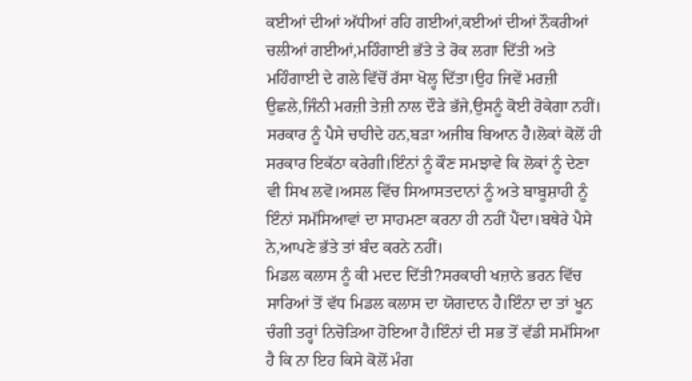ਕਈਆਂ ਦੀਆਂ ਅੱਧੀਆਂ ਰਹਿ ਗਈਆਂ,ਕਈਆਂ ਦੀਆਂ ਨੌਕਰੀਆਂ ਚਲੀਆਂ ਗਈਆਂ,ਮਹਿੰਗਾਈ ਭੱਤੇ ਤੇ ਰੋਕ ਲਗਾ ਦਿੱਤੀ ਅਤੇ ਮਹਿੰਗਾਈ ਦੇ ਗਲੇ ਵਿੱਚੋਂ ਰੱਸਾ ਖੋਲ੍ਹ ਦਿੱਤਾ।ਉਹ ਜਿਵੇਂ ਮਰਜ਼ੀ ਉਛਲੇ,ਜਿੰਨੀ ਮਰਜ਼ੀ ਤੇਜ਼ੀ ਨਾਲ ਦੌੜੇ ਭੱਜੇ,ਉਸਨੂੰ ਕੋਈ ਰੋਕੇਗਾ ਨਹੀਂ। ਸਰਕਾਰ ਨੂੰ ਪੈਸੇ ਚਾਹੀਦੇ ਹਨ,ਬੜਾ ਅਜੀਬ ਬਿਆਨ ਹੈ।ਲੋਕਾਂ ਕੋਲੋਂ ਹੀ ਸਰਕਾਰ ਇਕੱਠਾ ਕਰੇਗੀ।ਇੰਨਾਂ ਨੂੰ ਕੌਣ ਸਮਝਾਵੇ ਕਿ ਲੋਕਾਂ ਨੂੰ ਦੇਣਾ ਵੀ ਸਿਖ ਲਵੋ।ਅਸਲ ਵਿੱਚ ਸਿਆਸਤਦਾਨਾਂ ਨੂੰ ਅਤੇ ਬਾਬੂਸ਼ਾਹੀ ਨੂੰ ਇੰਨਾਂ ਸਮੱਸਿਆਵਾਂ ਦਾ ਸਾਹਮਣਾ ਕਰਨਾ ਹੀ ਨਹੀਂ ਪੈਂਦਾ।ਬਥੇਰੇ ਪੈਸੇ ਨੇ,ਆਪਣੇ ਭੱਤੇ ਤਾਂ ਬੰਦ ਕਰਨੇ ਨਹੀਂ।
ਮਿਡਲ ਕਲਾਸ ਨੂੰ ਕੀ ਮਦਦ ਦਿੱਤੀ?ਸਰਕਾਰੀ ਖਜ਼ਾਨੇ ਭਰਨ ਵਿੱਚ ਸਾਰਿਆਂ ਤੋਂ ਵੱਧ ਮਿਡਲ ਕਲਾਸ ਦਾ ਯੋਗਦਾਨ ਹੈ।ਇੰਨਾ ਦਾ ਤਾਂ ਖੂਨ ਚੰਗੀ ਤਰ੍ਹਾਂ ਨਿਚੋੜਿਆ ਹੋਇਆ ਹੈ।ਇੰਨਾਂ ਦੀ ਸਭ ਤੋਂ ਵੱਡੀ ਸਮੱਸਿਆ ਹੈ ਕਿ ਨਾ ਇਹ ਕਿਸੇ ਕੋਲੋਂ ਮੰਗ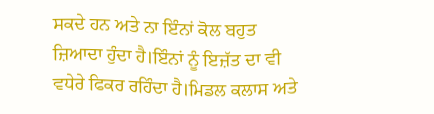ਸਕਦੇ ਹਨ ਅਤੇ ਨਾ ਇੰਨਾਂ ਕੋਲ ਬਹੁਤ ਜ਼ਿਆਦਾ ਹੁੰਦਾ ਹੈ।ਇੰਨਾਂ ਨੂੰ ਇਜ਼ੱਤ ਦਾ ਵੀ ਵਧੇਰੇ ਫਿਕਰ ਰਹਿੰਦਾ ਹੈ।ਮਿਡਲ ਕਲਾਸ ਅਤੇ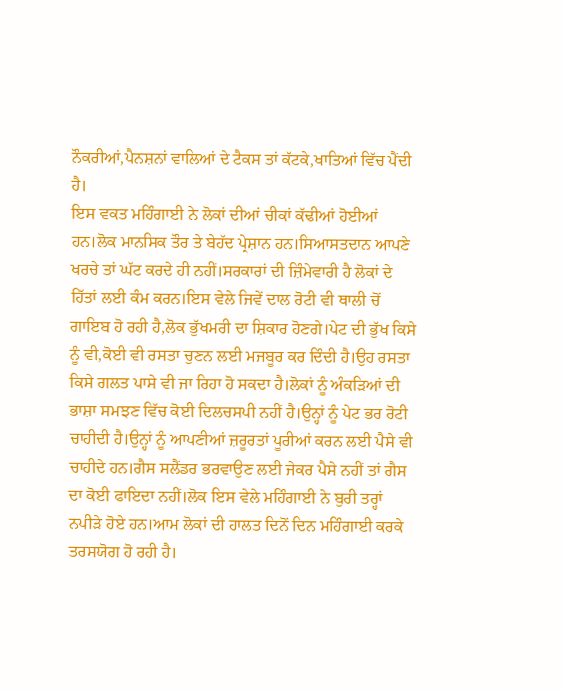ਨੌਕਰੀਆਂ,ਪੈਨਸ਼ਨਾਂ ਵਾਲਿਆਂ ਦੇ ਟੈਕਸ ਤਾਂ ਕੱਟਕੇ,ਖਾਤਿਆਂ ਵਿੱਚ ਪੈਂਦੀ ਹੈ।
ਇਸ ਵਕਤ ਮਹਿੰਗਾਈ ਨੇ ਲੋਕਾਂ ਦੀਆਂ ਚੀਕਾਂ ਕੱਢੀਆਂ ਹੋਈਆਂ ਹਨ।ਲੋਕ ਮਾਨਸਿਕ ਤੌਰ ਤੇ ਬੇਹੱਦ ਪ੍ਰੇਸ਼ਾਨ ਹਨ।ਸਿਆਸਤਦਾਨ ਆਪਣੇ ਖਰਚੇ ਤਾਂ ਘੱਟ ਕਰਦੇ ਹੀ ਨਹੀਂ।ਸਰਕਾਰਾਂ ਦੀ ਜ਼ਿੰਮੇਵਾਰੀ ਹੈ ਲੋਕਾਂ ਦੇ ਹਿੱਤਾਂ ਲਈ ਕੰਮ ਕਰਨ।ਇਸ ਵੇਲੇ ਜਿਵੇਂ ਦਾਲ ਰੋਟੀ ਵੀ ਥਾਲੀ ਚੋਂ ਗਾਇਬ ਹੋ ਰਹੀ ਹੈ,ਲੋਕ ਭੁੱਖਮਰੀ ਦਾ ਸ਼ਿਕਾਰ ਹੋਣਗੇ।ਪੇਟ ਦੀ ਭੁੱਖ ਕਿਸੇ ਨੂੰ ਵੀ,ਕੋਈ ਵੀ ਰਸਤਾ ਚੁਣਨ ਲਈ ਮਜਬੂਰ ਕਰ ਦਿੰਦੀ ਹੈ।ਉਹ ਰਸਤਾ ਕਿਸੇ ਗਲਤ ਪਾਸੇ ਵੀ ਜਾ ਰਿਹਾ ਹੋ ਸਕਦਾ ਹੈ।ਲੋਕਾਂ ਨੂੰ ਅੰਕੜਿਆਂ ਦੀ ਭਾਸ਼ਾ ਸਮਝਣ ਵਿੱਚ ਕੋਈ ਦਿਲਚਸਪੀ ਨਹੀਂ ਹੈ।ਉਨ੍ਹਾਂ ਨੂੰ ਪੇਟ ਭਰ ਰੋਟੀ ਚਾਹੀਦੀ ਹੈ।ਉਨ੍ਹਾਂ ਨੂੰ ਆਪਣੀਆਂ ਜ਼ਰੂਰਤਾਂ ਪੂਰੀਆਂ ਕਰਨ ਲਈ ਪੈਸੇ ਵੀ ਚਾਹੀਦੇ ਹਨ।ਗੈਸ ਸਲੈਂਡਰ ਭਰਵਾਉਣ ਲਈ ਜੇਕਰ ਪੈਸੇ ਨਹੀਂ ਤਾਂ ਗੈਸ ਦਾ ਕੋਈ ਫਾਇਦਾ ਨਹੀਂ।ਲੋਕ ਇਸ ਵੇਲੇ ਮਹਿੰਗਾਈ ਨੇ ਬੁਰੀ ਤਰ੍ਹਾਂ ਨਪੀੜੇ ਹੋਏ ਹਨ।ਆਮ ਲੋਕਾਂ ਦੀ ਹਾਲਤ ਦਿਨੋਂ ਦਿਨ ਮਹਿੰਗਾਈ ਕਰਕੇ ਤਰਸਯੋਗ ਹੋ ਰਹੀ ਹੈ।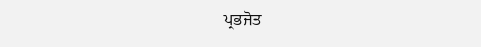ਪ੍ਰਭਜੋਤ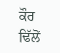ਕੌਰ ਢਿੱਲੋਂ